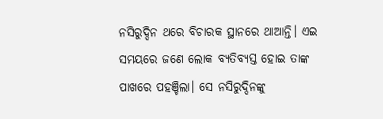ନସିରୁଦ୍ଦିନ ଥରେ ବିଚାରକ ସ୍ଥାନରେ ଥାଆନ୍ତି। ଏଇ ସମୟରେ ଜଣେ ଲୋକ ବ୍ୟତିବ୍ୟସ୍ତ ହୋଇ ତାଙ୍କ ପାଖରେ ପହଞ୍ଚିଲା। ସେ ନସିରୁଦ୍ଦିନଙ୍କୁ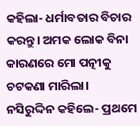କହିଲା- ଧର୍ମାବତାର ବିଚାର କରନ୍ତୁ। ଅମକ ଲୋକ ବିନା କାରଣରେ ମୋ ପତ୍ନୀକୁ ଚଟକଣା ମାରିଲା।
ନସିରୁଦ୍ଦିନ କହିଲେ- ପ୍ରଥମେ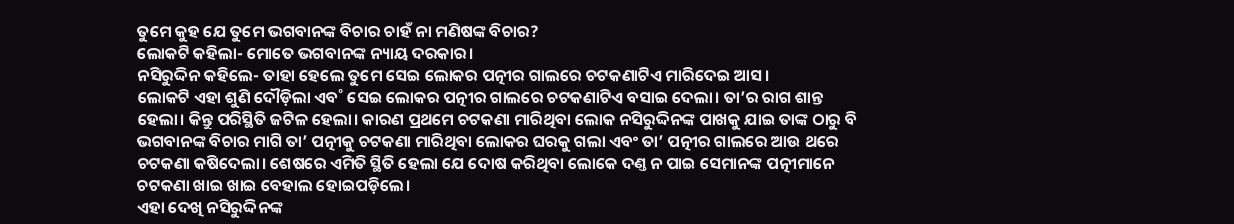ତୁମେ କୁହ ଯେ ତୁମେ ଭଗବାନଙ୍କ ବିଚାର ଚାହଁ ନା ମଣିଷଙ୍କ ବିଚାର?
ଲୋକଟି କହିଲା- ମୋତେ ଭଗବାନଙ୍କ ନ୍ୟାୟ ଦରକାର।
ନସିରୁଦ୍ଦିନ କହିଲେ- ତାହା ହେଲେ ତୁମେ ସେଇ ଲୋକର ପତ୍ନୀର ଗାଲରେ ଚଟକଣାଟିଏ ମାରିଦେଇ ଆସ।
ଲୋକଟି ଏହା ଶୁଣି ଦୌଡ଼ିଲା ଏବ˚ ସେଇ ଲୋକର ପତ୍ନୀର ଗାଲରେ ଚଟକଣାଟିଏ ବସାଇ ଦେଲା। ତା’ର ରାଗ ଶାନ୍ତ ହେଲା। କିନ୍ତୁ ପରିସ୍ଥିତି ଜଟିଳ ହେଲା। କାରଣ ପ୍ରଥମେ ଚଟକଣା ମାରିଥିବା ଲୋକ ନସିରୁଦ୍ଦିନଙ୍କ ପାଖକୁ ଯାଇ ତାଙ୍କ ଠାରୁ ବି ଭଗବାନଙ୍କ ବିଚାର ମାଗି ତା’ ପତ୍ନୀକୁ ଚଟକଣା ମାରିଥିବା ଲୋକର ଘରକୁ ଗଲା ଏବଂ ତା’ ପତ୍ନୀର ଗାଲରେ ଆଉ ଥରେ ଚଟକଣା କଷିଦେଲା। ଶେଷରେ ଏମିତି ସ୍ଥିତି ହେଲା ଯେ ଦୋଷ କରିଥିବା ଲୋକେ ଦଣ୍ତ ନ ପାଇ ସେମାନଙ୍କ ପତ୍ନୀମାନେ ଚଟକଣା ଖାଇ ଖାଇ ବେହାଲ ହୋଇପଡ଼ିଲେ।
ଏହା ଦେଖି ନସିରୁଦ୍ଦିନଙ୍କ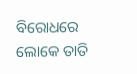ବିରୋଧରେ ଲୋକେ ତାତି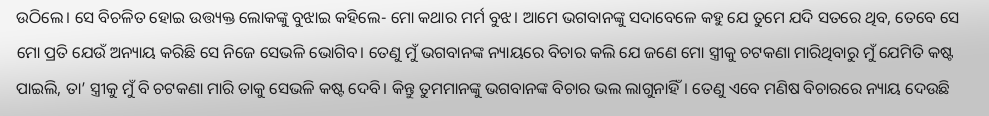ଉଠିଲେ। ସେ ବିଚଳିତ ହୋଇ ଉତ୍ତ୍ୟକ୍ତ ଲୋକଙ୍କୁ ବୁଝାଇ କହିଲେ- ମୋ କଥାର ମର୍ମ ବୁଝ। ଆମେ ଭଗବାନଙ୍କୁ ସଦାବେଳେ କହୁ ଯେ ତୁମେ ଯଦି ସତରେ ଥିବ, ତେବେ ସେ ମୋ ପ୍ରତି ଯେଉଁ ଅନ୍ୟାୟ କରିଛି ସେ ନିଜେ ସେଭଳି ଭୋଗିବ। ତେଣୁ ମୁଁ ଭଗବାନଙ୍କ ନ୍ୟାୟରେ ବିଚାର କଲି ଯେ ଜଣେ ମୋ ସ୍ତ୍ରୀକୁ ଚଟକଣା ମାରିଥିବାରୁ ମୁଁ ଯେମିତି କଷ୍ଟ ପାଇଲି, ତା’ ସ୍ତ୍ରୀକୁ ମୁଁ ବି ଚଟକଣା ମାରି ତାକୁ ସେଭଳି କଷ୍ଟ ଦେବି। କିନ୍ତୁ ତୁମମାନଙ୍କୁ ଭଗବାନଙ୍କ ବିଚାର ଭଲ ଲାଗୁନାହିଁ। ତେଣୁ ଏବେ ମଣିଷ ବିଚାରରେ ନ୍ୟାୟ ଦେଉଛି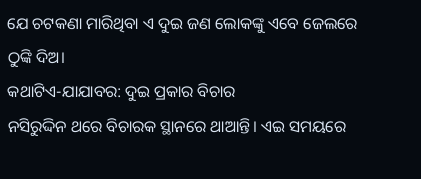ଯେ ଚଟକଣା ମାରିଥିବା ଏ ଦୁଇ ଜଣ ଲୋକଙ୍କୁ ଏବେ ଜେଲରେ ଠୁଙ୍କି ଦିଅ।
କଥାଟିଏ-ଯାଯାବର: ଦୁଇ ପ୍ରକାର ବିଚାର
ନସିରୁଦ୍ଦିନ ଥରେ ବିଚାରକ ସ୍ଥାନରେ ଥାଆନ୍ତି। ଏଇ ସମୟରେ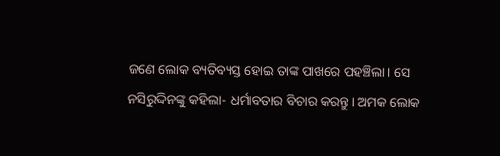ଜଣେ ଲୋକ ବ୍ୟତିବ୍ୟସ୍ତ ହୋଇ ତାଙ୍କ ପାଖରେ ପହଞ୍ଚିଲା। ସେ ନସିରୁଦ୍ଦିନଙ୍କୁ କହିଲା- ଧର୍ମାବତାର ବିଚାର କରନ୍ତୁ। ଅମକ ଲୋକ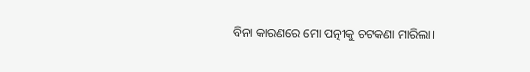ବିନା କାରଣରେ ମୋ ପତ୍ନୀକୁ ଚଟକଣା ମାରିଲା।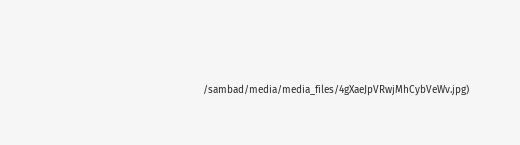/sambad/media/media_files/4gXaeJpVRwjMhCybVeWv.jpg)